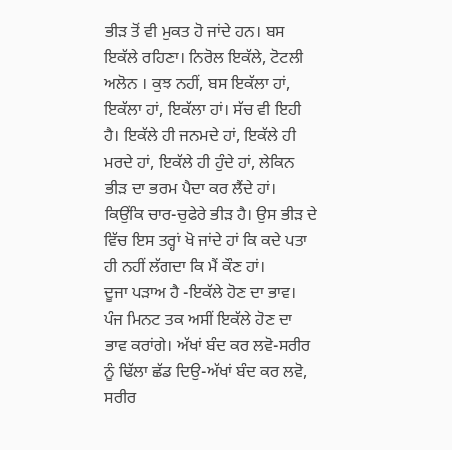ਭੀੜ ਤੋਂ ਵੀ ਮੁਕਤ ਹੋ ਜਾਂਦੇ ਹਨ। ਬਸ ਇਕੱਲੇ ਰਹਿਣਾ। ਨਿਰੋਲ ਇਕੱਲੇ, ਟੋਟਲੀ ਅਲੋਨ । ਕੁਝ ਨਹੀਂ, ਬਸ ਇਕੱਲਾ ਹਾਂ, ਇਕੱਲਾ ਹਾਂ, ਇਕੱਲਾ ਹਾਂ। ਸੱਚ ਵੀ ਇਹੀ ਹੈ। ਇਕੱਲੇ ਹੀ ਜਨਮਦੇ ਹਾਂ, ਇਕੱਲੇ ਹੀ ਮਰਦੇ ਹਾਂ, ਇਕੱਲੇ ਹੀ ਹੁੰਦੇ ਹਾਂ, ਲੇਕਿਨ ਭੀੜ ਦਾ ਭਰਮ ਪੈਦਾ ਕਰ ਲੈਂਦੇ ਹਾਂ। ਕਿਉਂਕਿ ਚਾਰ-ਚੁਫੇਰੇ ਭੀੜ ਹੈ। ਉਸ ਭੀੜ ਦੇ ਵਿੱਚ ਇਸ ਤਰ੍ਹਾਂ ਖੋ ਜਾਂਦੇ ਹਾਂ ਕਿ ਕਦੇ ਪਤਾ ਹੀ ਨਹੀਂ ਲੱਗਦਾ ਕਿ ਮੈਂ ਕੌਣ ਹਾਂ।
ਦੂਜਾ ਪੜਾਅ ਹੈ -ਇਕੱਲੇ ਹੋਣ ਦਾ ਭਾਵ। ਪੰਜ ਮਿਨਟ ਤਕ ਅਸੀਂ ਇਕੱਲੇ ਹੋਣ ਦਾ ਭਾਵ ਕਰਾਂਗੇ। ਅੱਖਾਂ ਬੰਦ ਕਰ ਲਵੋ-ਸਰੀਰ ਨੂੰ ਢਿੱਲਾ ਛੱਡ ਦਿਉ-ਅੱਖਾਂ ਬੰਦ ਕਰ ਲਵੋ, ਸਰੀਰ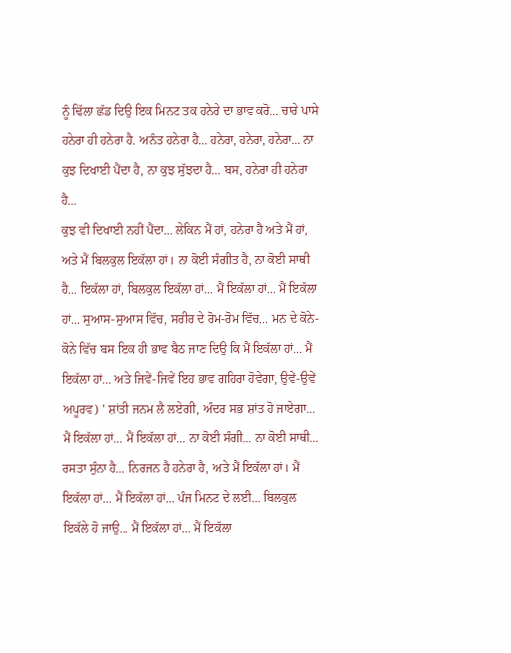ਨੂੰ ਢਿੱਲਾ ਛੱਡ ਦਿਉ ਇਕ ਮਿਨਟ ਤਕ ਹਨੇਰੇ ਦਾ ਭਾਵ ਕਰੋ... ਚਾਰੇ ਪਾਸੇ ਹਨੇਰਾ ਹੀ ਹਨੇਰਾ ਹੈ. ਅਨੰਤ ਹਨੇਰਾ ਹੈ... ਹਨੇਰਾ, ਹਨੇਰਾ, ਹਨੇਰਾ... ਨਾ ਕੁਝ ਦਿਖਾਈ ਪੈਂਦਾ ਹੈ, ਨਾ ਕੁਝ ਸੁੱਝਦਾ ਹੈ... ਬਸ, ਹਨੇਰਾ ਹੀ ਹਨੇਰਾ ਹੈ...
ਕੁਝ ਵੀ ਦਿਖਾਈ ਨਹੀਂ ਪੈਂਦਾ... ਲੇਕਿਨ ਮੈਂ ਹਾਂ, ਹਨੇਰਾ ਹੈ ਅਤੇ ਮੈਂ ਹਾਂ, ਅਤੇ ਮੈਂ ਬਿਲਕੁਲ ਇਕੱਲਾ ਹਾਂ। ਨਾ ਕੋਈ ਸੰਗੀਤ ਹੈ, ਨਾ ਕੋਈ ਸਾਥੀ ਹੈ... ਇਕੱਲਾ ਹਾਂ, ਬਿਲਕੁਲ ਇਕੱਲਾ ਹਾਂ... ਮੈਂ ਇਕੱਲਾ ਹਾਂ... ਮੈਂ ਇਕੱਲਾ ਹਾਂ... ਸੁਆਸ-ਸੁਆਸ ਵਿੱਚ, ਸਰੀਰ ਦੇ ਰੋਮ-ਰੋਮ ਵਿੱਚ... ਮਨ ਦੇ ਕੋਨੇ-ਕੋਨੇ ਵਿੱਚ ਬਸ ਇਕ ਹੀ ਭਾਵ ਬੈਠ ਜਾਣ ਦਿਉ ਕਿ ਮੈਂ ਇਕੱਲਾ ਹਾਂ... ਮੈਂ ਇਕੱਲਾ ਹਾਂ... ਅਤੇ ਜਿਵੇਂ-ਜਿਵੇਂ ਇਹ ਭਾਵ ਗਹਿਰਾ ਹੋਵੇਗਾ, ਉਵੇਂ-ਉਵੇਂ ਅਪੂਰਵ) ' ਸ਼ਾਂਤੀ ਜਨਮ ਲੈ ਲਏਗੀ, ਅੰਦਰ ਸਭ ਸ਼ਾਂਤ ਹੋ ਜਾਏਗਾ... ਮੈਂ ਇਕੱਲਾ ਹਾਂ... ਮੈਂ ਇਕੱਲਾ ਹਾਂ... ਨਾ ਕੋਈ ਸੰਗੀ... ਨਾ ਕੋਈ ਸਾਥੀ... ਰਸਤਾ ਸੁੰਨਾ ਹੈ... ਨਿਰਜਨ ਹੈ ਹਨੇਰਾ ਹੈ, ਅਤੇ ਮੈਂ ਇਕੱਲਾ ਹਾਂ। ਮੈਂ ਇਕੱਲਾ ਹਾਂ... ਮੈਂ ਇਕੱਲਾ ਹਾਂ... ਪੰਜ ਮਿਨਟ ਦੇ ਲਈ... ਬਿਲਕੁਲ ਇਕੱਲੇ ਹੋ ਜਾਉ... ਮੈਂ ਇਕੱਲਾ ਹਾਂ... ਮੈਂ ਇਕੱਲਾ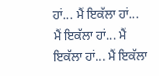ਹਾਂ... ਮੈਂ ਇਕੱਲਾ ਹਾਂ...
ਮੈਂ ਇਕੱਲਾ ਹਾਂ... ਮੈਂ ਇਕੱਲਾ ਹਾਂ... ਮੈਂ ਇਕੱਲਾ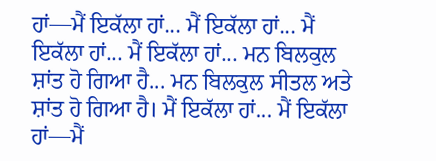ਹਾਂ—ਮੈਂ ਇਕੱਲਾ ਹਾਂ... ਮੈਂ ਇਕੱਲਾ ਹਾਂ... ਮੈਂ ਇਕੱਲਾ ਹਾਂ... ਮੈਂ ਇਕੱਲਾ ਹਾਂ... ਮਨ ਬਿਲਕੁਲ ਸ਼ਾਂਤ ਹੋ ਗਿਆ ਹੈ... ਮਨ ਬਿਲਕੁਲ ਸੀਤਲ ਅਤੇ ਸ਼ਾਂਤ ਹੋ ਗਿਆ ਹੈ। ਮੈਂ ਇਕੱਲਾ ਹਾਂ... ਮੈਂ ਇਕੱਲਾ ਹਾਂ—ਮੈਂ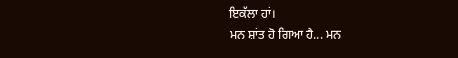ਇਕੱਲਾ ਹਾਂ।
ਮਨ ਸ਼ਾਂਤ ਹੋ ਗਿਆ ਹੈ... ਮਨ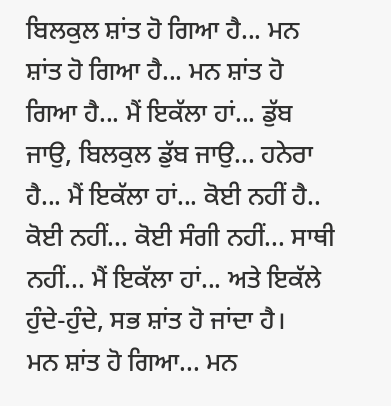ਬਿਲਕੁਲ ਸ਼ਾਂਤ ਹੋ ਗਿਆ ਹੈ... ਮਨ ਸ਼ਾਂਤ ਹੋ ਗਿਆ ਹੈ... ਮਨ ਸ਼ਾਂਤ ਹੋ ਗਿਆ ਹੈ... ਮੈਂ ਇਕੱਲਾ ਹਾਂ... ਡੁੱਬ ਜਾਉ, ਬਿਲਕੁਲ ਡੁੱਬ ਜਾਉ... ਹਨੇਰਾ ਹੈ... ਮੈਂ ਇਕੱਲਾ ਹਾਂ... ਕੋਈ ਨਹੀਂ ਹੈ.. ਕੋਈ ਨਹੀਂ... ਕੋਈ ਸੰਗੀ ਨਹੀਂ... ਸਾਥੀ ਨਹੀਂ... ਮੈਂ ਇਕੱਲਾ ਹਾਂ... ਅਤੇ ਇਕੱਲੇ ਹੁੰਦੇ-ਹੁੰਦੇ, ਸਭ ਸ਼ਾਂਤ ਹੋ ਜਾਂਦਾ ਹੈ।
ਮਨ ਸ਼ਾਂਤ ਹੋ ਗਿਆ... ਮਨ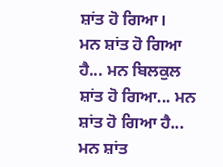ਸ਼ਾਂਤ ਹੋ ਗਿਆ।
ਮਨ ਸ਼ਾਂਤ ਹੋ ਗਿਆ ਹੈ... ਮਨ ਬਿਲਕੁਲ ਸ਼ਾਂਤ ਹੋ ਗਿਆ... ਮਨ ਸ਼ਾਂਤ ਹੋ ਗਿਆ ਹੈ... ਮਨ ਸ਼ਾਂਤ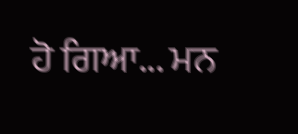ਹੋ ਗਿਆ... ਮਨ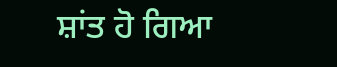ਸ਼ਾਂਤ ਹੋ ਗਿਆ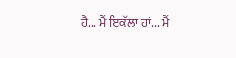ਹੈ... ਮੈਂ ਇਕੱਲਾ ਹਾਂ... ਮੈਂ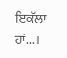ਇਕੱਲਾ ਹਾਂ...।